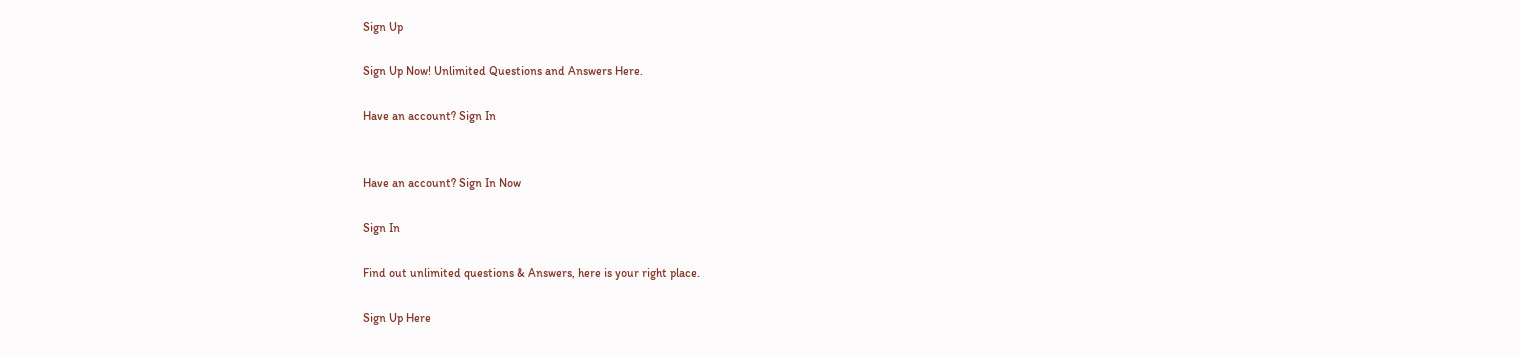Sign Up

Sign Up Now! Unlimited Questions and Answers Here.

Have an account? Sign In


Have an account? Sign In Now

Sign In

Find out unlimited questions & Answers, here is your right place.

Sign Up Here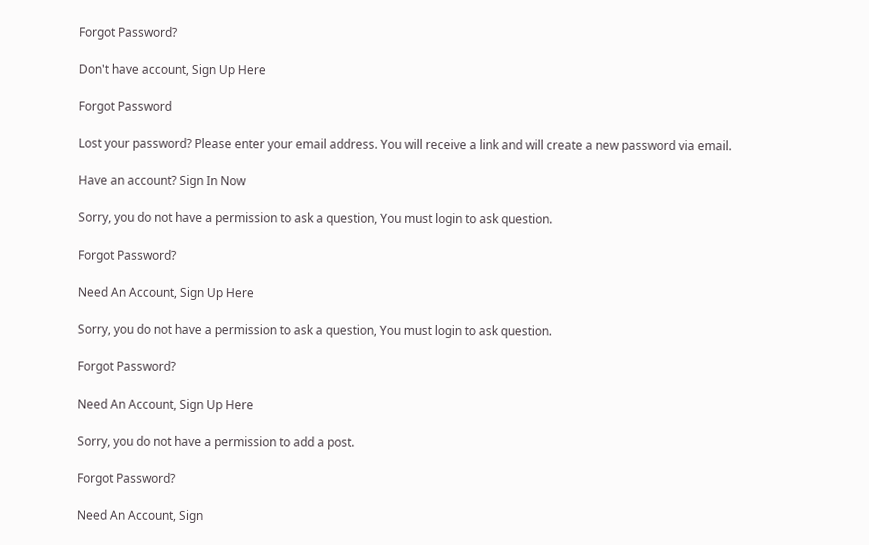Forgot Password?

Don't have account, Sign Up Here

Forgot Password

Lost your password? Please enter your email address. You will receive a link and will create a new password via email.

Have an account? Sign In Now

Sorry, you do not have a permission to ask a question, You must login to ask question.

Forgot Password?

Need An Account, Sign Up Here

Sorry, you do not have a permission to ask a question, You must login to ask question.

Forgot Password?

Need An Account, Sign Up Here

Sorry, you do not have a permission to add a post.

Forgot Password?

Need An Account, Sign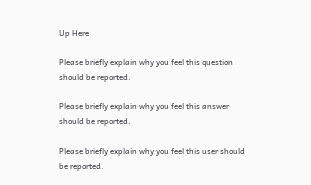Up Here

Please briefly explain why you feel this question should be reported.

Please briefly explain why you feel this answer should be reported.

Please briefly explain why you feel this user should be reported.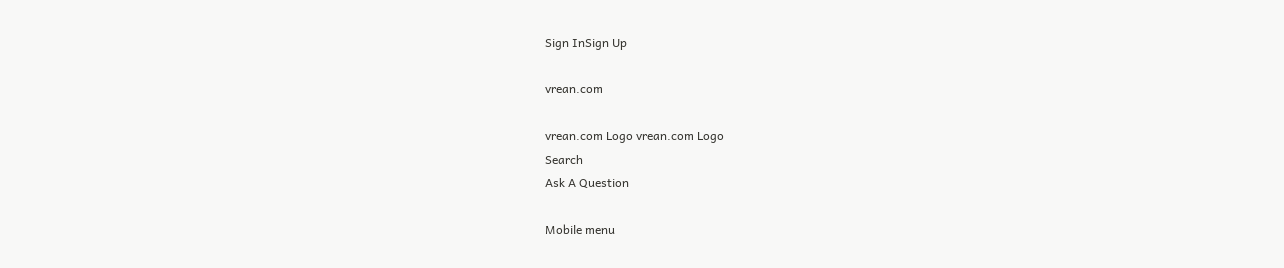Sign InSign Up

vrean.com

vrean.com Logo vrean.com Logo
Search
Ask A Question

Mobile menu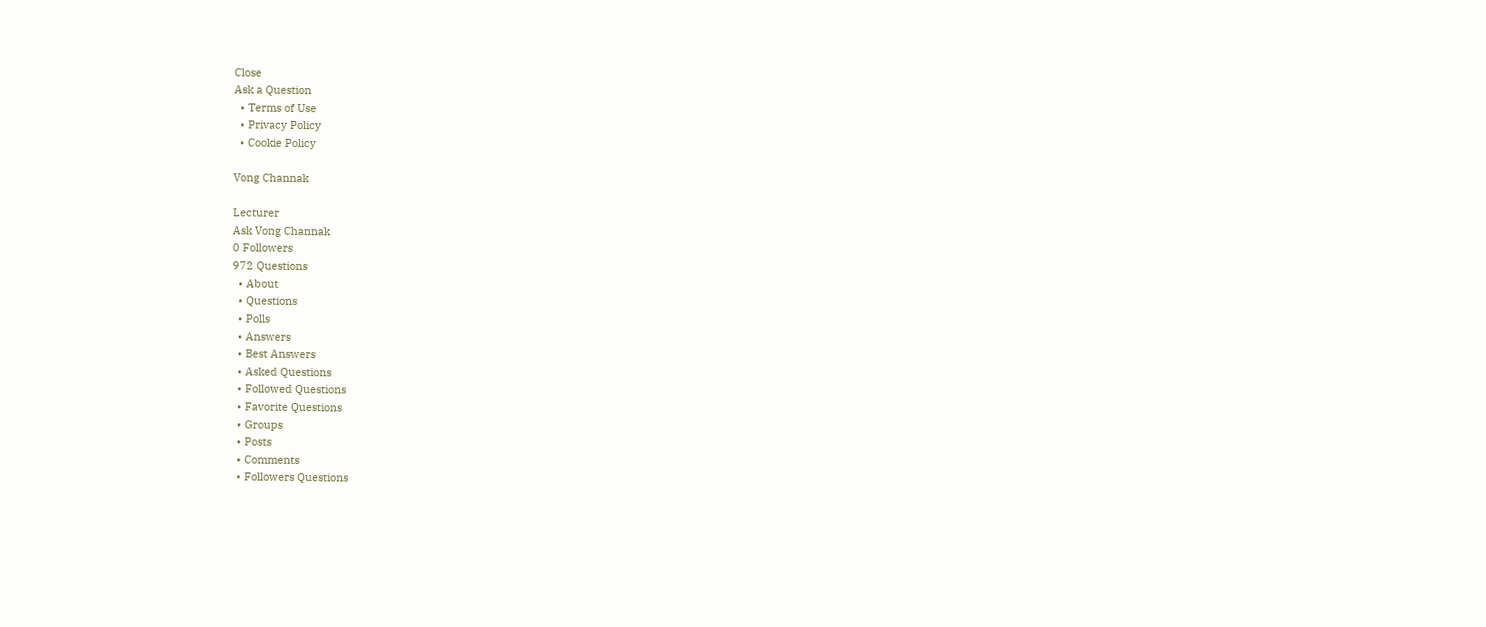Close
Ask a Question
  • Terms of Use
  • Privacy Policy
  • Cookie Policy

Vong Channak

Lecturer
Ask Vong Channak
0 Followers
972 Questions
  • About
  • Questions
  • Polls
  • Answers
  • Best Answers
  • Asked Questions
  • Followed Questions
  • Favorite Questions
  • Groups
  • Posts
  • Comments
  • Followers Questions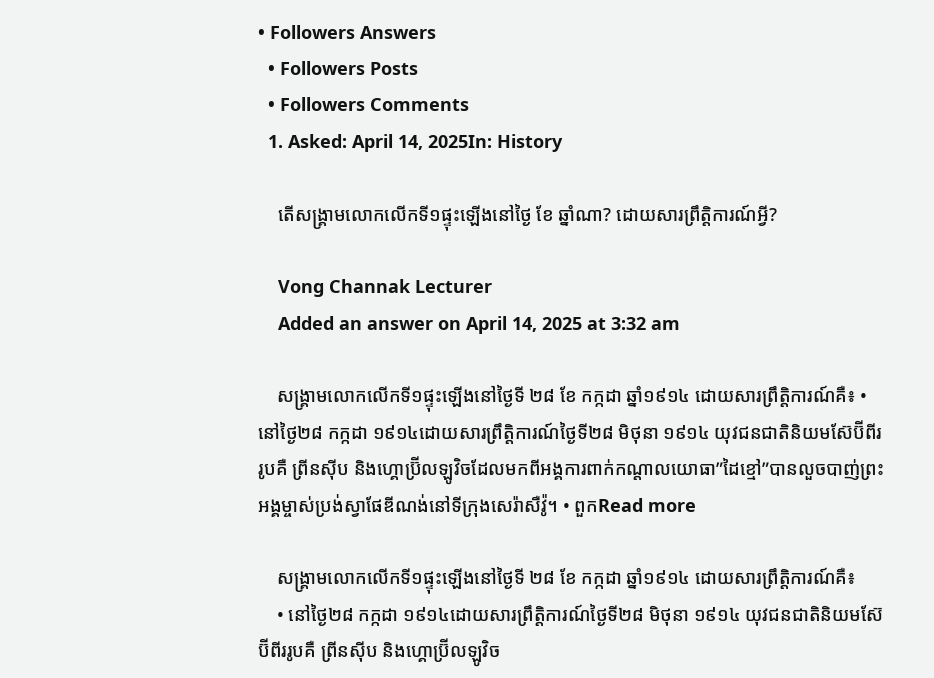• Followers Answers
  • Followers Posts
  • Followers Comments
  1. Asked: April 14, 2025In: History

    តើសង្រ្គាមលោកលើកទី១ផ្ទុះឡើងនៅថ្ងៃ ខែ ឆ្នាំណា? ដោយសារព្រឹត្តិការណ៍អ្វី?

    Vong Channak Lecturer
    Added an answer on April 14, 2025 at 3:32 am

    សង្រ្គាមលោកលើកទី១ផ្ទុះឡើងនៅថ្ងៃទី ២៨ ខែ កក្កដា ឆ្នាំ១៩១៤ ដោយសារព្រឹត្តិការណ៍គឺ៖ • នៅថ្ងៃ២៨ កក្កដា ១៩១៤ដោយសារព្រឹត្តិការណ៍ថ្ងៃទី២៨ មិថុនា ១៩១៤ យុវជនជាតិនិយមស៊ែប៊ីពីររូបគឺ ព្រីនស៊ីប និងហ្គោប្រ៊ីលឡូវិចដែលមកពីអង្គការពាក់កណ្តាលយោធា”ដៃខ្មៅ”បានលួចបាញ់ព្រះអង្គម្ចាស់ប្រង់ស្វាផែឌីណង់នៅទីក្រុងសេរ៉ាសឺវ៉ូ។ • ពួកRead more

    សង្រ្គាមលោកលើកទី១ផ្ទុះឡើងនៅថ្ងៃទី ២៨ ខែ កក្កដា ឆ្នាំ១៩១៤ ដោយសារព្រឹត្តិការណ៍គឺ៖
    • នៅថ្ងៃ២៨ កក្កដា ១៩១៤ដោយសារព្រឹត្តិការណ៍ថ្ងៃទី២៨ មិថុនា ១៩១៤ យុវជនជាតិនិយមស៊ែប៊ីពីររូបគឺ ព្រីនស៊ីប និងហ្គោប្រ៊ីលឡូវិច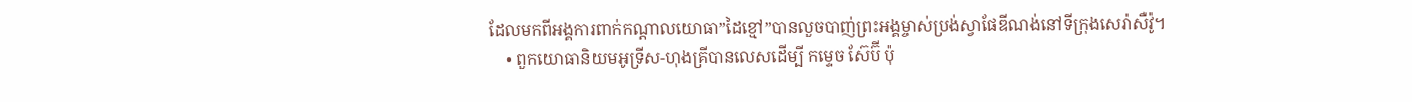ដែលមកពីអង្គការពាក់កណ្តាលយោធា”ដៃខ្មៅ”បានលួចបាញ់ព្រះអង្គម្ចាស់ប្រង់ស្វាផែឌីណង់នៅទីក្រុងសេរ៉ាសឺវ៉ូ។
    • ពួកយោធានិយមអូទ្រីស-ហុងគ្រីបានលេសដើម្បី កម្ទេច ស៊ែប៊ី ប៉ុ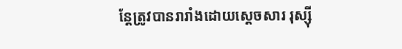ន្តែត្រូវបានរារាំងដោយស្តេចសារ រុស្ស៊ី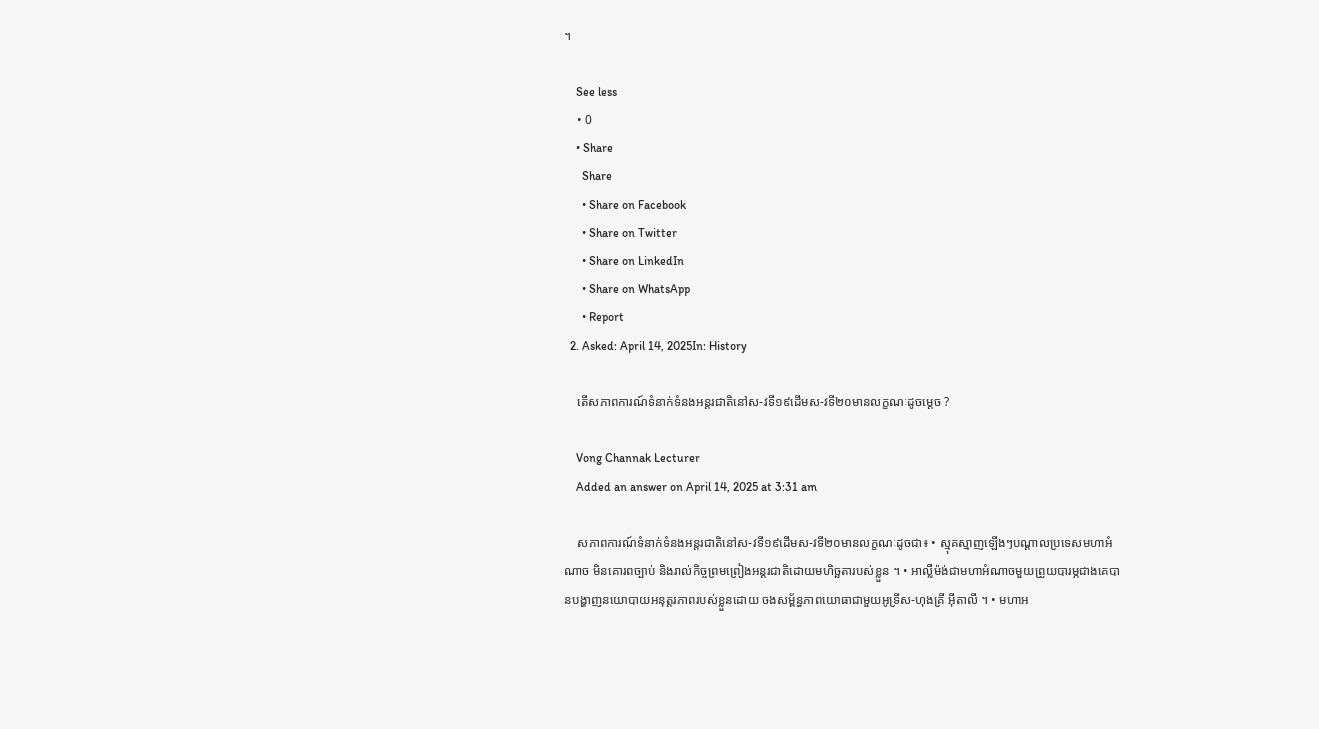។

    See less
    • 0
    • Share
      Share
      • Share on Facebook
      • Share on Twitter
      • Share on LinkedIn
      • Share on WhatsApp
      • Report
  2. Asked: April 14, 2025In: History

    តើសភាពការណ៍ទំនាក់ទំនងអន្តរជាតិនៅស-វទី១៩ដើមស-វទី២០មានលក្ខណៈដូចម្តេច ?

    Vong Channak Lecturer
    Added an answer on April 14, 2025 at 3:31 am

    សភាពការណ៍ទំនាក់ទំនងអន្តរជាតិនៅស-វទី១៩ដើមស-វទី២០មានលក្ខណៈដូចជា៖ • ស្មុគស្មាញឡើងៗបណ្តាលប្រទេសមហាអំណាច មិនគោរពច្បាប់ និងរាល់កិច្ចព្រមព្រៀងអន្តរជាតិដោយមហិច្ឆតារបស់ខ្លួន ។ • អាល្លឺម៉ង់ជាមហាអំណាចមួយព្រួយបារម្ភជាងគេបានបង្ហាញនយោបាយអនុត្តរភាពរបស់ខ្លួនដោយ ចងសម្ព័ន្ធភាពយោធាជាមួយអូទ្រីស-ហុងគ្រី អ៊ីតាលី ។ • មហាអ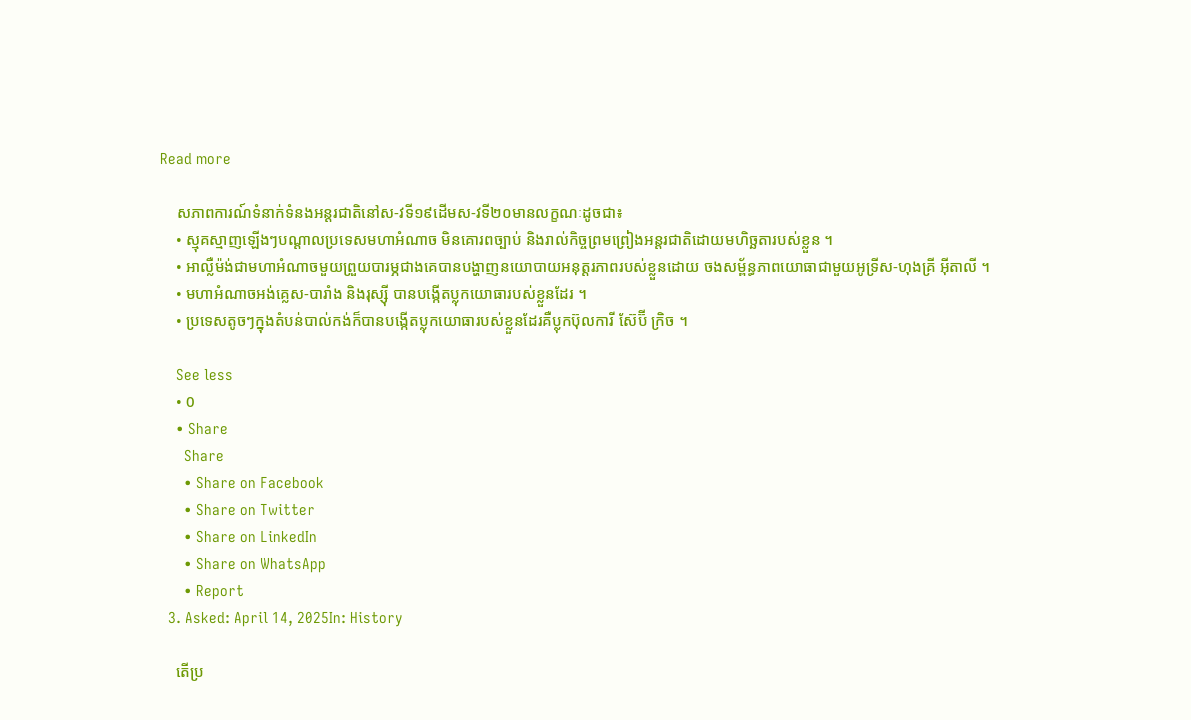Read more

    សភាពការណ៍ទំនាក់ទំនងអន្តរជាតិនៅស-វទី១៩ដើមស-វទី២០មានលក្ខណៈដូចជា៖
    • ស្មុគស្មាញឡើងៗបណ្តាលប្រទេសមហាអំណាច មិនគោរពច្បាប់ និងរាល់កិច្ចព្រមព្រៀងអន្តរជាតិដោយមហិច្ឆតារបស់ខ្លួន ។
    • អាល្លឺម៉ង់ជាមហាអំណាចមួយព្រួយបារម្ភជាងគេបានបង្ហាញនយោបាយអនុត្តរភាពរបស់ខ្លួនដោយ ចងសម្ព័ន្ធភាពយោធាជាមួយអូទ្រីស-ហុងគ្រី អ៊ីតាលី ។
    • មហាអំណាចអង់គ្លេស-បារាំង និងរុស្ស៊ី បានបង្កើតប្លុកយោធារបស់ខ្លួនដែរ ។
    • ប្រទេសតូចៗក្នុងតំបន់បាល់កង់ក៏បានបង្កើតប្លុកយោធារបស់ខ្លួនដែរគឺប្លុកប៊ុលការី ស៊ែប៊ី ក្រិច ។

    See less
    • 0
    • Share
      Share
      • Share on Facebook
      • Share on Twitter
      • Share on LinkedIn
      • Share on WhatsApp
      • Report
  3. Asked: April 14, 2025In: History

    តើប្រ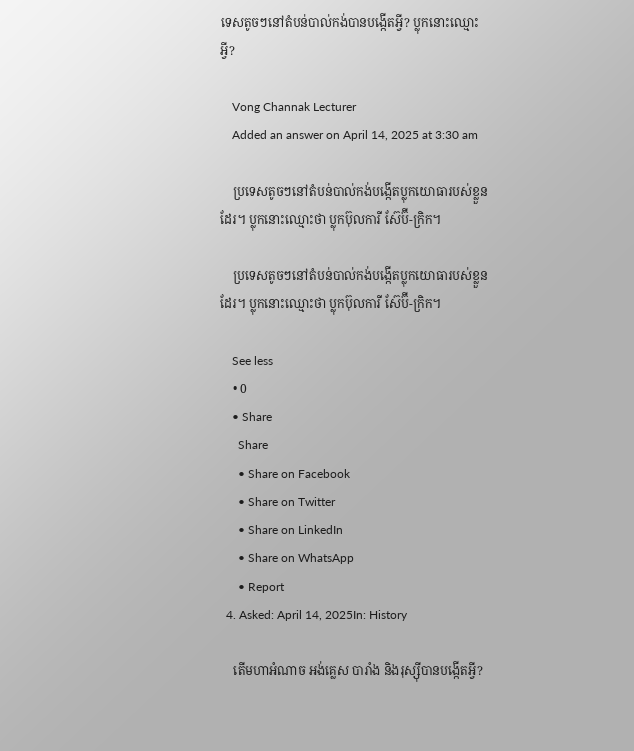ទេសតូចៗនៅតំបន់បាល់កង់បានបង្កើតអ្វី? ប្លុកនោះឈ្មោះអ្វី?

    Vong Channak Lecturer
    Added an answer on April 14, 2025 at 3:30 am

    ប្រទេសតូចៗនៅតំបន់បាល់កង់បង្កើតប្លុកយោធារបស់ខ្លួនដែរ។ ប្លុកនោះឈ្មោះថា ប្លុកប៊ុលការី ស៊ែប៊ី-ក្រិក។

    ប្រទេសតូចៗនៅតំបន់បាល់កង់បង្កើតប្លុកយោធារបស់ខ្លួនដែរ។ ប្លុកនោះឈ្មោះថា ប្លុកប៊ុលការី ស៊ែប៊ី-ក្រិក។

    See less
    • 0
    • Share
      Share
      • Share on Facebook
      • Share on Twitter
      • Share on LinkedIn
      • Share on WhatsApp
      • Report
  4. Asked: April 14, 2025In: History

    តើមហាអំណាច អង់គ្លេស បារាំង និងរុស្ស៊ីបានបង្កើតអ្វី?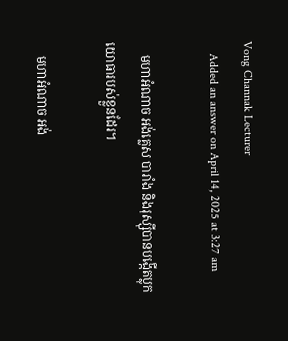Vong Channak Lecturer
    Added an answer on April 14, 2025 at 3:27 am

    មហាអំណាច អង់គ្លេស បារាំង និងរុស្ស៊ីបានបង្កើតប្លុកយោធារបស់ខ្លួនដែរ។

    មហាអំណាច អង់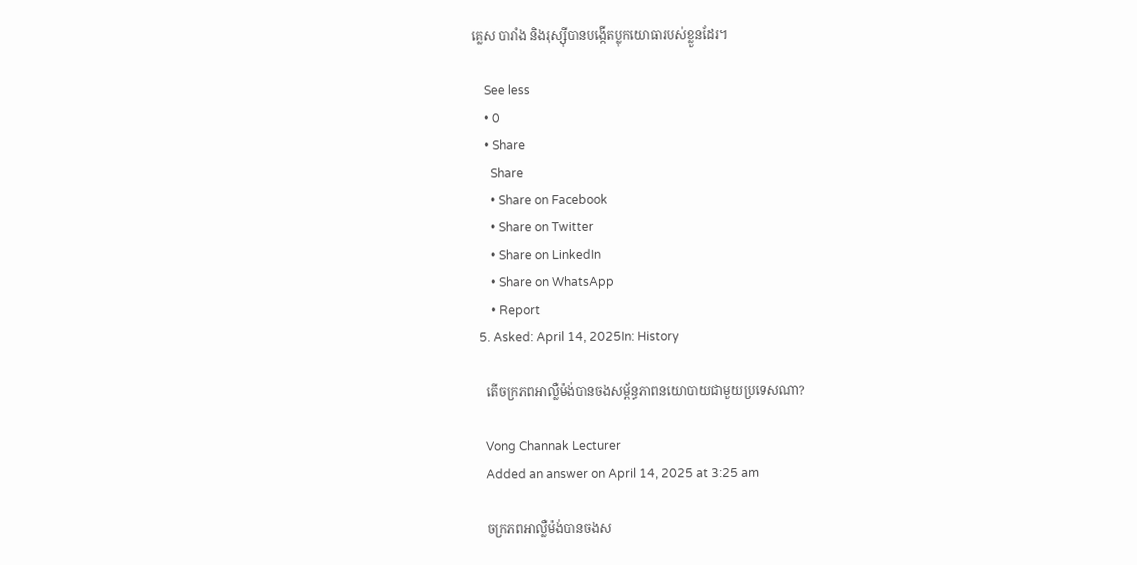គ្លេស បារាំង និងរុស្ស៊ីបានបង្កើតប្លុកយោធារបស់ខ្លួនដែរ។

    See less
    • 0
    • Share
      Share
      • Share on Facebook
      • Share on Twitter
      • Share on LinkedIn
      • Share on WhatsApp
      • Report
  5. Asked: April 14, 2025In: History

    តើចក្រភពអាល្លឺម៉ង់បានចងសម្ព័ន្ធភាពនយោបាយជាមួយប្រទេសណា?

    Vong Channak Lecturer
    Added an answer on April 14, 2025 at 3:25 am

    ចក្រភពអាល្លឺម៉ង់បានចងស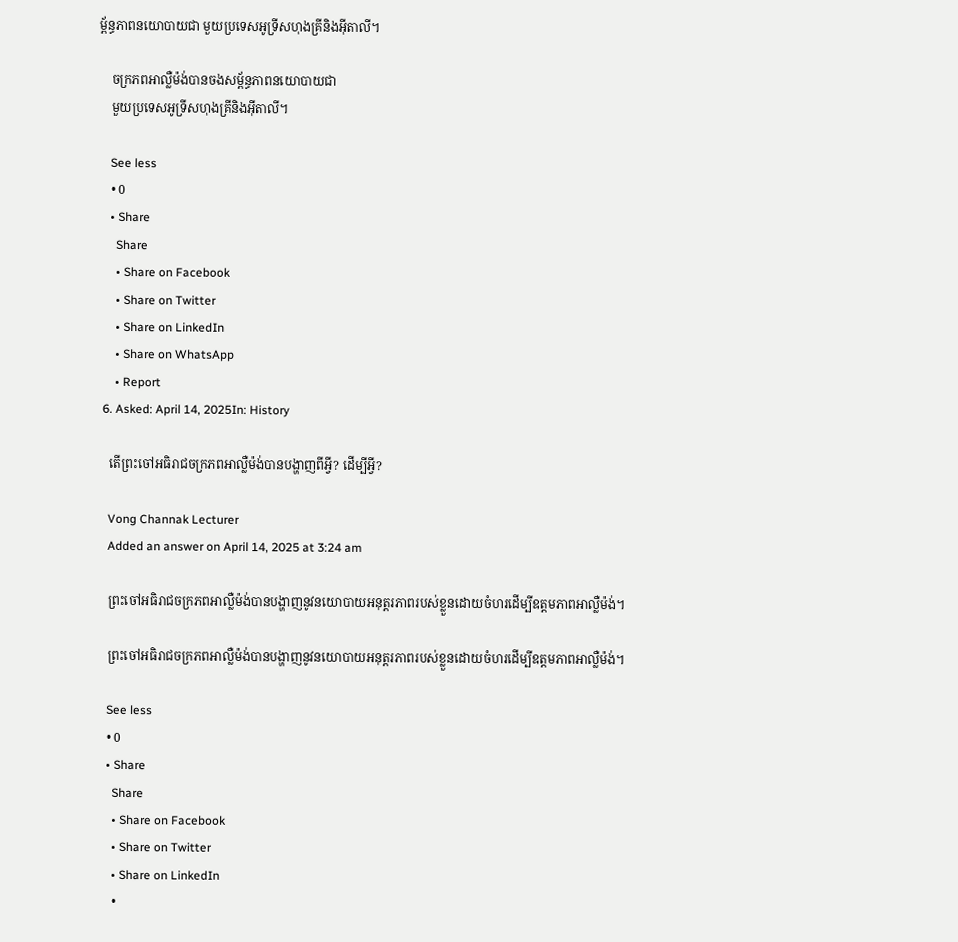ម្ព័ន្ធភាពនយោបាយជា មួយប្រទេសអូទ្រីសហុងគ្រីនិងអ៊ីតាលី។

    ចក្រភពអាល្លឺម៉ង់បានចងសម្ព័ន្ធភាពនយោបាយជា
    មួយប្រទេសអូទ្រីសហុងគ្រីនិងអ៊ីតាលី។

    See less
    • 0
    • Share
      Share
      • Share on Facebook
      • Share on Twitter
      • Share on LinkedIn
      • Share on WhatsApp
      • Report
  6. Asked: April 14, 2025In: History

    តើព្រះចៅអធិរាជចក្រភពអាល្លឺម៉ង់បានបង្ហាញពីអ្វី? ដើម្បីអ្វី?

    Vong Channak Lecturer
    Added an answer on April 14, 2025 at 3:24 am

    ព្រះចៅអធិរាជចក្រភពអាល្លឺម៉ង់បានបង្ហាញនូវនយោបាយអនុត្តរភាពរបស់ខ្លួនដោយចំហរដើម្បីឧត្តមភាពអាល្លឺម៉ង់។

    ព្រះចៅអធិរាជចក្រភពអាល្លឺម៉ង់បានបង្ហាញនូវនយោបាយអនុត្តរភាពរបស់ខ្លួនដោយចំហរដើម្បីឧត្តមភាពអាល្លឺម៉ង់។

    See less
    • 0
    • Share
      Share
      • Share on Facebook
      • Share on Twitter
      • Share on LinkedIn
      •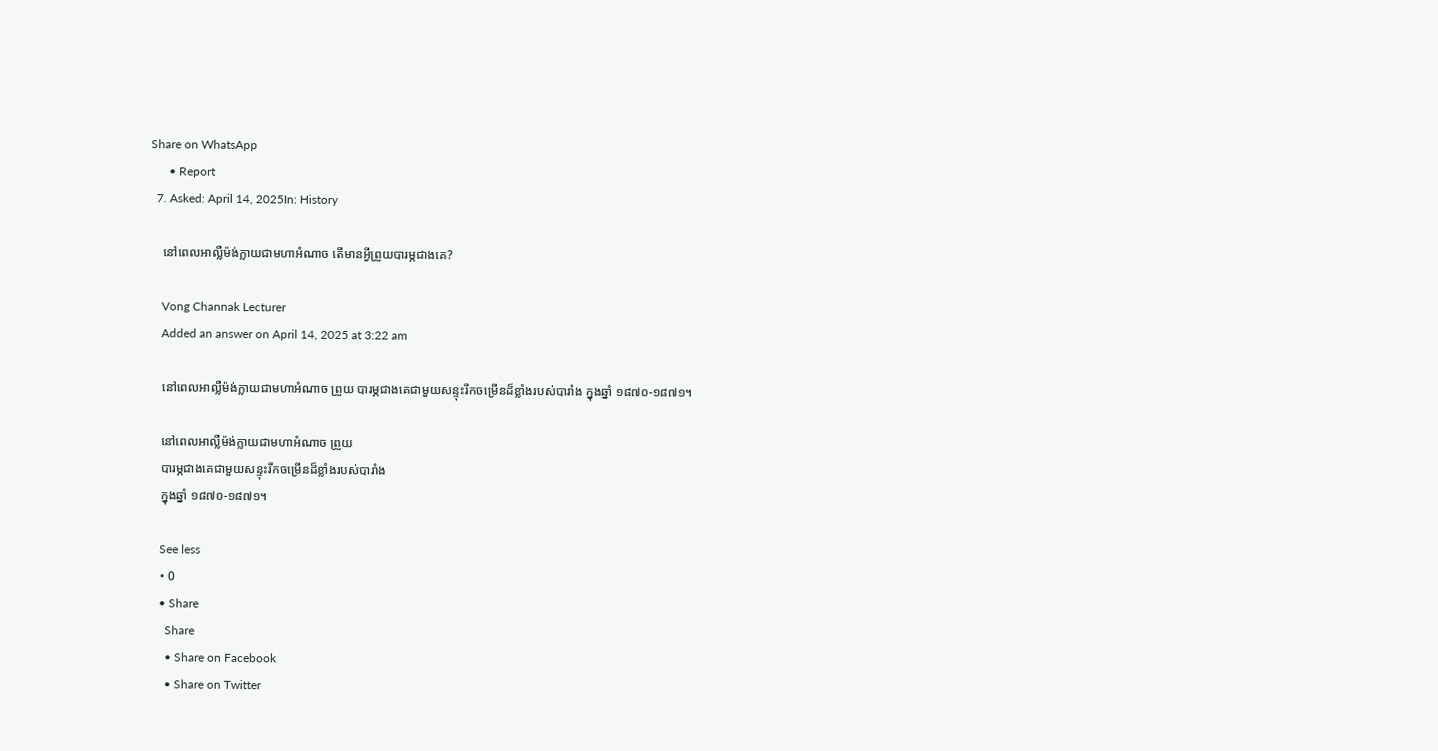Share on WhatsApp
      • Report
  7. Asked: April 14, 2025In: History

    នៅពេលអាល្លឺម៉ង់ក្លាយជាមហាអំណាច តើមានអ្វីព្រួយបារម្ភជាងគេ?

    Vong Channak Lecturer
    Added an answer on April 14, 2025 at 3:22 am

    នៅពេលអាល្លឺម៉ង់ក្លាយជាមហាអំណាច ព្រួយ បារម្ភជាងគេជាមួយសន្ទុះរីកចម្រើនដ៏ខ្លាំងរបស់បារាំង ក្នុងឆ្នាំ ១៨៧០-១៨៧១។

    នៅពេលអាល្លឺម៉ង់ក្លាយជាមហាអំណាច ព្រួយ
    បារម្ភជាងគេជាមួយសន្ទុះរីកចម្រើនដ៏ខ្លាំងរបស់បារាំង
    ក្នុងឆ្នាំ ១៨៧០-១៨៧១។

    See less
    • 0
    • Share
      Share
      • Share on Facebook
      • Share on Twitter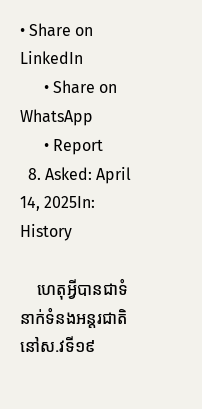• Share on LinkedIn
      • Share on WhatsApp
      • Report
  8. Asked: April 14, 2025In: History

    ហេតុអ្វីបានជាទំនាក់ទំនងអន្តរជាតិនៅស.វទី១៩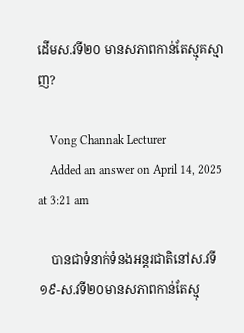ដើមស.វទី២០ មានសភាពកាន់តែស្មុគស្មាញ?

    Vong Channak Lecturer
    Added an answer on April 14, 2025 at 3:21 am

    បានជាទំនាក់ទំនងអន្តរជាតិនៅស.វទី១៩-ស.វទី២០មានសភាពកាន់តែស្មុ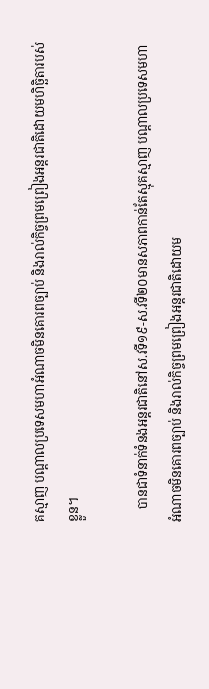គស្មាញ បណ្តាលប្រទេសមហាអំណាចមិនគោរពច្បាប់ និងរាល់កិច្ចព្រមព្រៀងអន្តរជាតិដោយមហិចិ្ឆតារបស់ខ្លួន។

    បានជាទំនាក់ទំនងអន្តរជាតិនៅស.វទី១៩-ស.វទី២០មានសភាពកាន់តែស្មុគស្មាញ បណ្តាលប្រទេសមហាអំណាចមិនគោរពច្បាប់ និងរាល់កិច្ចព្រមព្រៀងអន្តរជាតិដោយម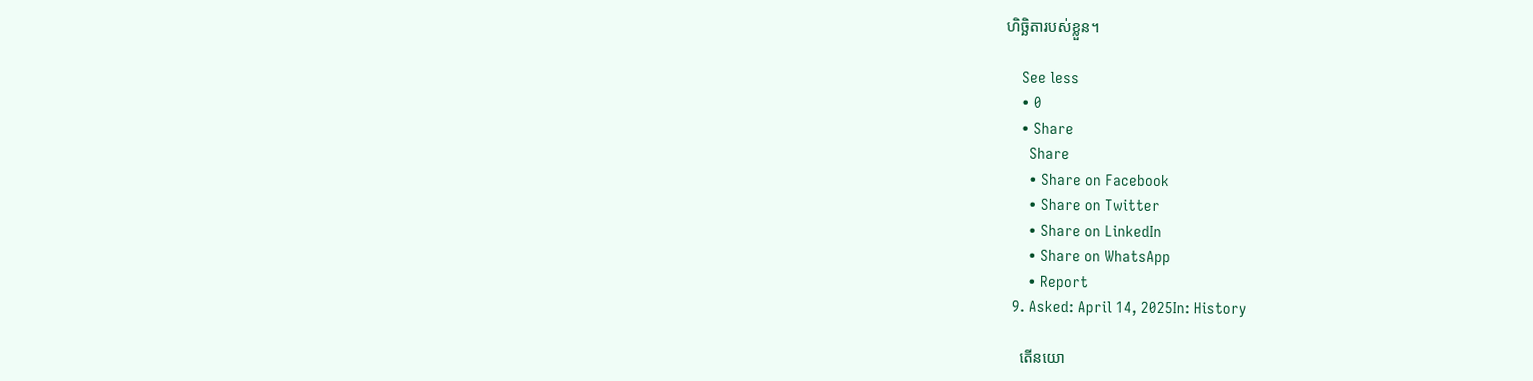ហិចិ្ឆតារបស់ខ្លួន។

    See less
    • 0
    • Share
      Share
      • Share on Facebook
      • Share on Twitter
      • Share on LinkedIn
      • Share on WhatsApp
      • Report
  9. Asked: April 14, 2025In: History

    តើនយោ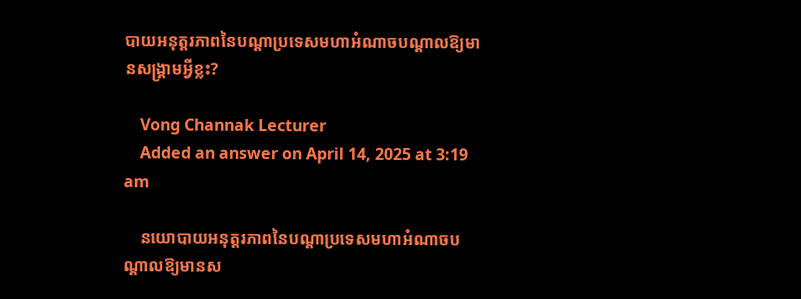បាយអនុត្តរភាពនៃបណ្តាប្រទេសមហាអំណាចបណ្តាលឱ្យមានសង្គ្រាមអ្វីខ្លះ?

    Vong Channak Lecturer
    Added an answer on April 14, 2025 at 3:19 am

    នយោបាយអនុត្តរភាពនៃបណ្តាប្រទេសមហាអំណាចបណ្តាលឱ្យមានស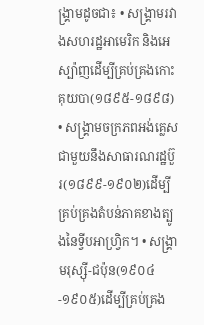ង្គ្រាមដូចជា៖ • សង្គ្រាមរវាងសហរដ្ឋអាមេរិក និងអេស្ប៉ាញដើម្បីគ្រប់គ្រងកោះគុយបា(១៨៩៥-១៨៩៨) • សង្គ្រាមចក្រភពអង់គ្លេសជាមួយនឹងសាធារណរដ្ឋប៊ួរ(១៨៩៩-១៩០២)ដើម្បីគ្រប់គ្រងតំបន់ភាគខាងត្បូងនៃទ្វីបអាហ្វ្រិក។ • សង្គ្រាមរុស្ស៊ី-ជប៉ុន(១៩០៤-១៩០៥)ដើម្បីគ្រប់គ្រង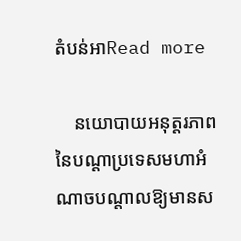តំបន់អាRead more

    នយោបាយអនុត្តរភាពនៃបណ្តាប្រទេសមហាអំណាចបណ្តាលឱ្យមានស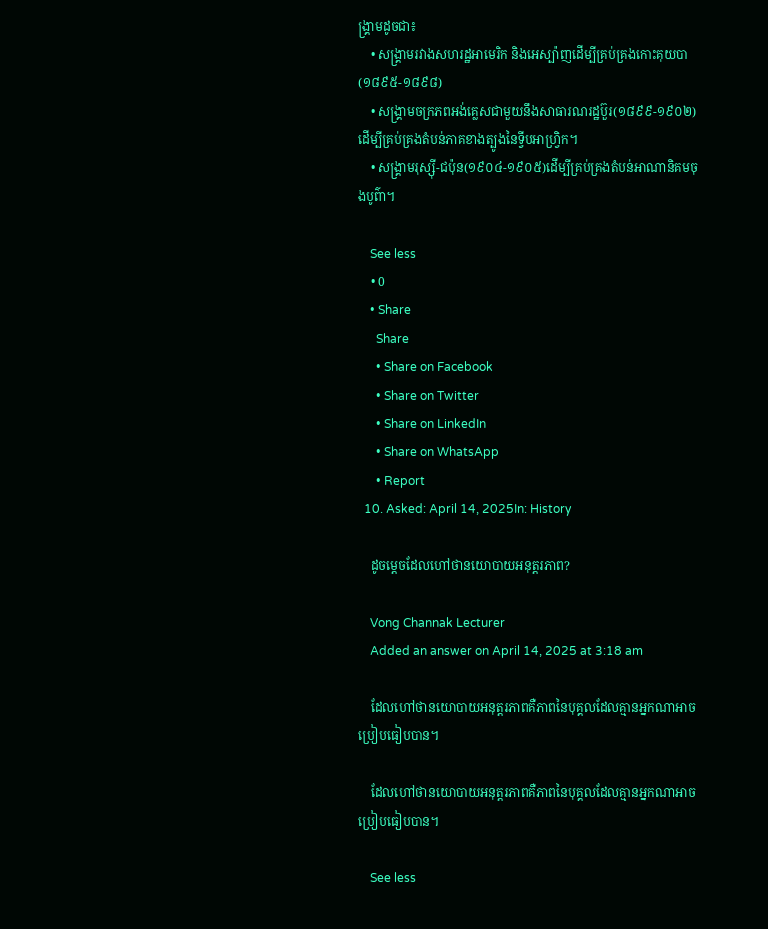ង្គ្រាមដូចជា៖
    • សង្គ្រាមរវាងសហរដ្ឋអាមេរិក និងអេស្ប៉ាញដើម្បីគ្រប់គ្រងកោះគុយបា(១៨៩៥-១៨៩៨)
    • សង្គ្រាមចក្រភពអង់គ្លេសជាមួយនឹងសាធារណរដ្ឋប៊ួរ(១៨៩៩-១៩០២)ដើម្បីគ្រប់គ្រងតំបន់ភាគខាងត្បូងនៃទ្វីបអាហ្វ្រិក។
    • សង្គ្រាមរុស្ស៊ី-ជប៉ុន(១៩០៤-១៩០៥)ដើម្បីគ្រប់គ្រងតំបន់អាណានិគមចុងបូព៌ា។

    See less
    • 0
    • Share
      Share
      • Share on Facebook
      • Share on Twitter
      • Share on LinkedIn
      • Share on WhatsApp
      • Report
  10. Asked: April 14, 2025In: History

    ដូចម្តេចដែលហៅថានយោបាយអនុត្តរភាព?

    Vong Channak Lecturer
    Added an answer on April 14, 2025 at 3:18 am

    ដែលហៅថានយោបាយអនុត្តរភាពគឺភាពនៃបុគ្គលដែលគ្មានអ្នកណាអាចប្រៀបធៀបបាន។

    ដែលហៅថានយោបាយអនុត្តរភាពគឺភាពនៃបុគ្គលដែលគ្មានអ្នកណាអាចប្រៀបធៀបបាន។

    See less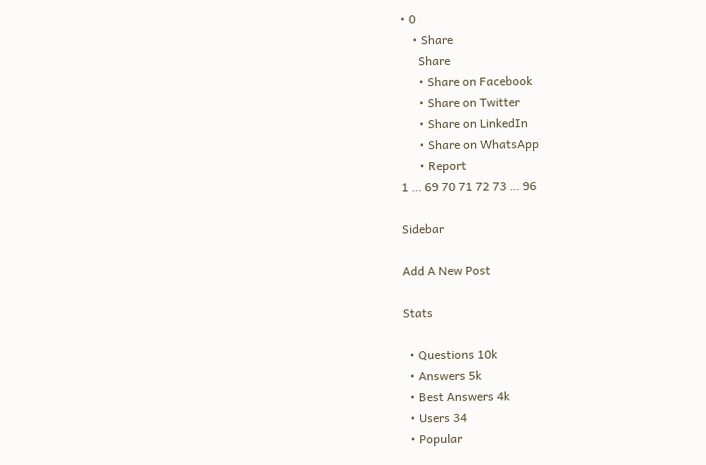• 0
    • Share
      Share
      • Share on Facebook
      • Share on Twitter
      • Share on LinkedIn
      • Share on WhatsApp
      • Report
1 … 69 70 71 72 73 … 96

Sidebar

Add A New Post

Stats

  • Questions 10k
  • Answers 5k
  • Best Answers 4k
  • Users 34
  • Popular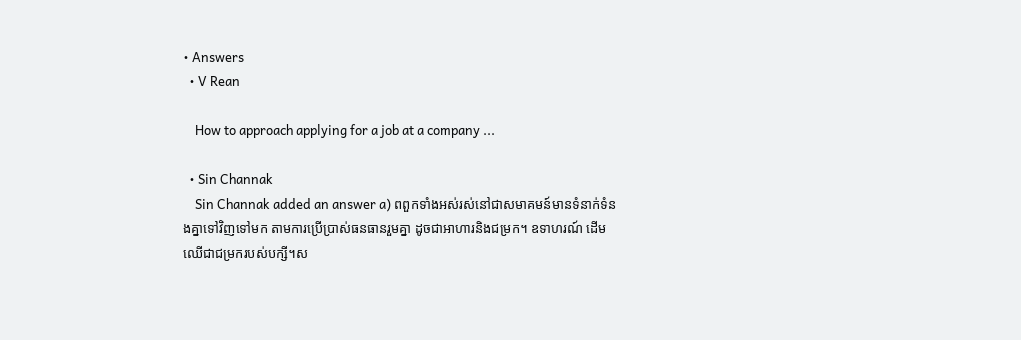• Answers
  • V Rean

    How to approach applying for a job at a company ...

  • Sin Channak
    Sin Channak added an answer a) ពពួកទាំងអស់រស់នៅជាសមាគមន៍មានទំនាក់ទំនងគ្នាទៅវិញទៅមក តាមការប្រើប្រាស់ធនធានរួមគ្នា ដូចជាអាហារនិងជម្រក។ ឧទាហរណ៍ ដើមឈើជាជម្រករបស់បក្សី។ស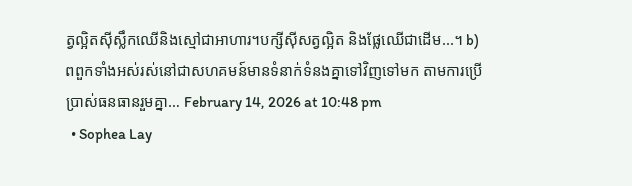ត្វល្អិតស៊ីស្លឹកឈើនិងស្មៅជាអាហារ។បក្សីស៊ីសត្វល្អិត និងផ្លែឈើជាដើម...។ b) ពពួកទាំងអស់រស់នៅជាសហគមន៍មានទំនាក់ទំនងគ្នាទៅវិញទៅមក តាមការប្រើប្រាស់ធនធានរួមគ្នា… February 14, 2026 at 10:48 pm
  • Sophea Lay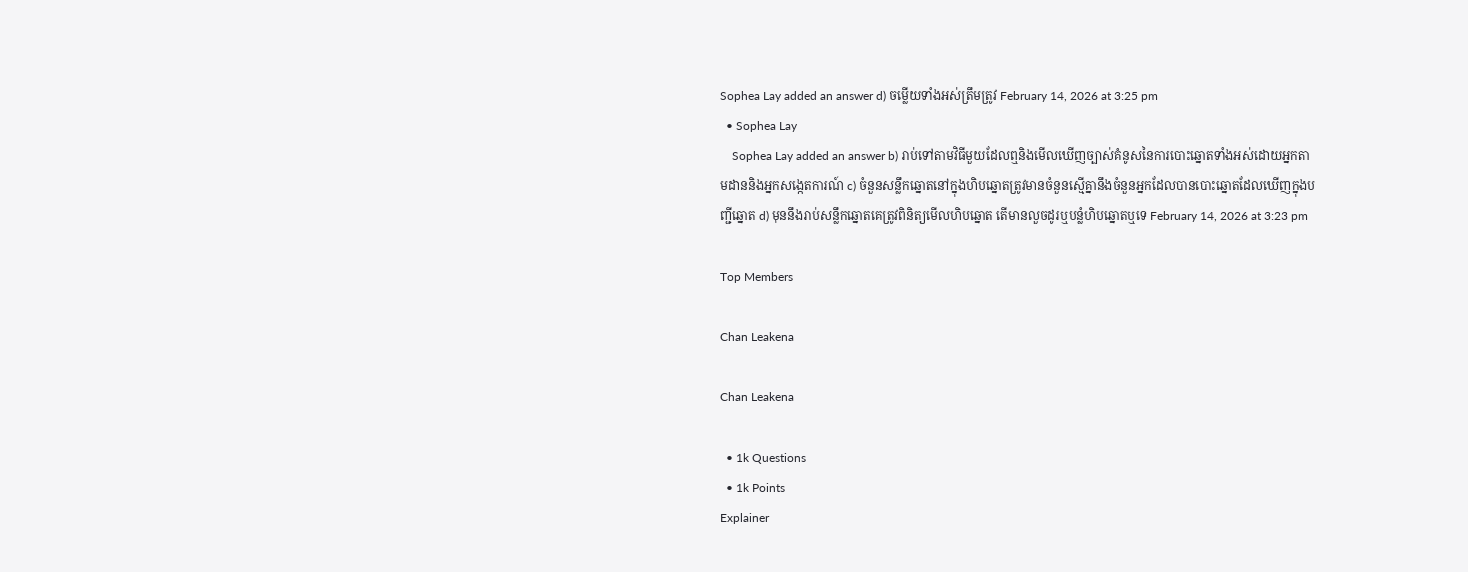Sophea Lay added an answer d) ចម្លើយទាំងអស់ត្រឹមត្រូវ February 14, 2026 at 3:25 pm
  • Sophea Lay
    Sophea Lay added an answer b) រាប់ទៅតាមវិធីមួយដែលឮនិងមើលឃើញច្បាស់គំនូសនៃការបោះឆ្នោតទាំងអស់ដោយអ្នកតាមដាននិងអ្នកសង្កេតការណ៍ c) ចំនួនសន្លឹកឆ្នោតនៅក្នុងហិបឆ្នោតត្រូវមានចំនួនស្មើគ្នានឹងចំនួនអ្នកដែលបានបោះឆ្នោតដែលឃើញក្នុងបញ្ជីឆ្នោត d) មុននឹងរាប់សន្លឹកឆ្នោតគេត្រូវពិនិត្យមើលហិបឆ្នោត តើមានលួចដូរឬបន្លំហិបឆ្នោតឬទេ February 14, 2026 at 3:23 pm

Top Members

Chan Leakena

Chan Leakena

  • 1k Questions
  • 1k Points
Explainer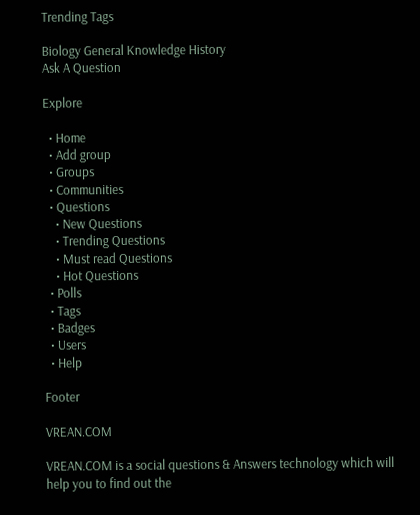Trending Tags

Biology General Knowledge History
Ask A Question

Explore

  • Home
  • Add group
  • Groups
  • Communities
  • Questions
    • New Questions
    • Trending Questions
    • Must read Questions
    • Hot Questions
  • Polls
  • Tags
  • Badges
  • Users
  • Help

Footer

VREAN.COM

VREAN.COM is a social questions & Answers technology which will help you to find out the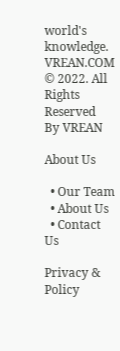world's knowledge. VREAN.COM © 2022. All Rights Reserved
By VREAN

About Us

  • Our Team
  • About Us
  • Contact Us

Privacy & Policy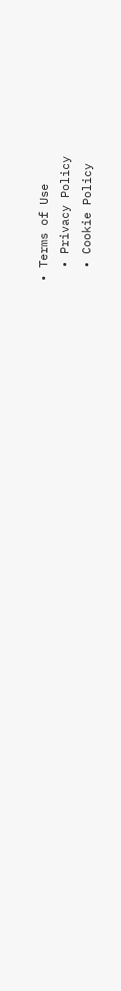• Terms of Use
  • Privacy Policy
  • Cookie Policy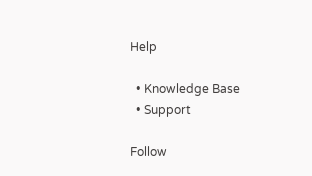Help

  • Knowledge Base
  • Support

Follow